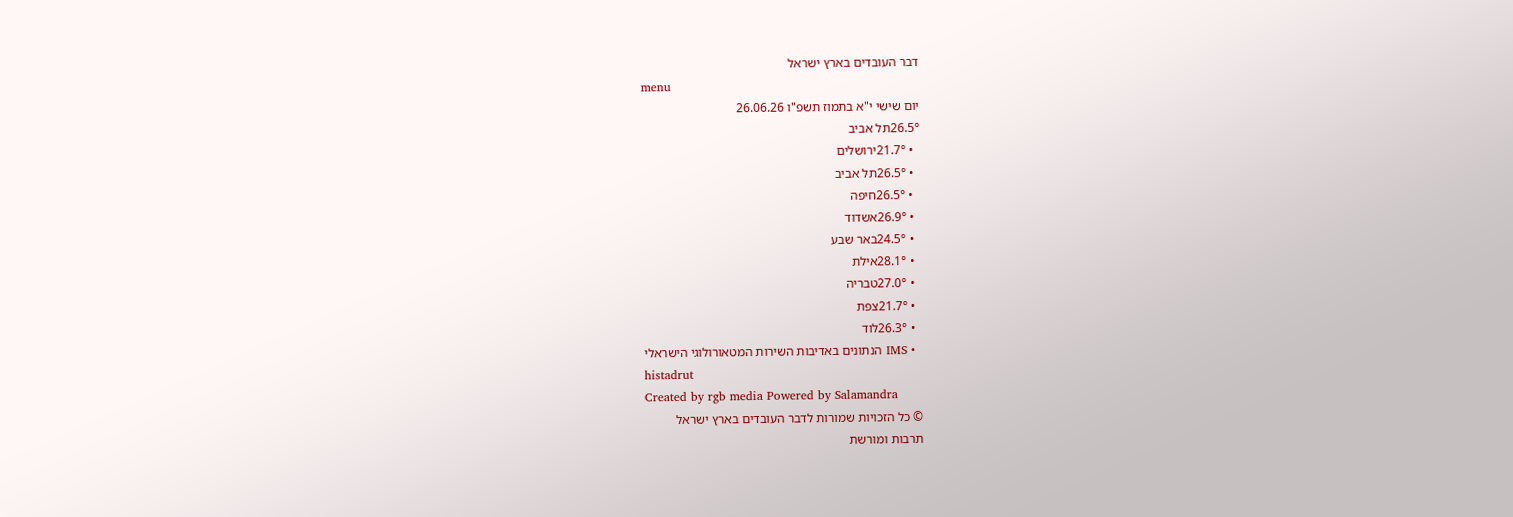דבר העובדים בארץ ישראל
menu
יום שישי י"א בתמוז תשפ"ו 26.06.26
26.5°תל אביב
  • 21.7°ירושלים
  • 26.5°תל אביב
  • 26.5°חיפה
  • 26.9°אשדוד
  • 24.5°באר שבע
  • 28.1°אילת
  • 27.0°טבריה
  • 21.7°צפת
  • 26.3°לוד
  • IMS הנתונים באדיבות השירות המטאורולוגי הישראלי
histadrut
Created by rgb media Powered by Salamandra
© כל הזכויות שמורות לדבר העובדים בארץ ישראל
תרבות ומורשת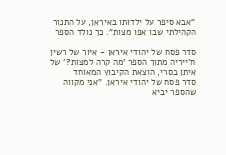"אבא סיפר על ילדותו באיראן, על התנור הקהילתי שבו אפו מצות". כך נולד הספר

סדר פסח של יהודי איראן - איור של רשין ח'ייריה מתוך הספר 'מה קרה למצות?' של איתן בסרי, הוצאת הקיבוץ המאוחד
סדר פסח של יהודי איראן. "אני מקווה שהספר יביא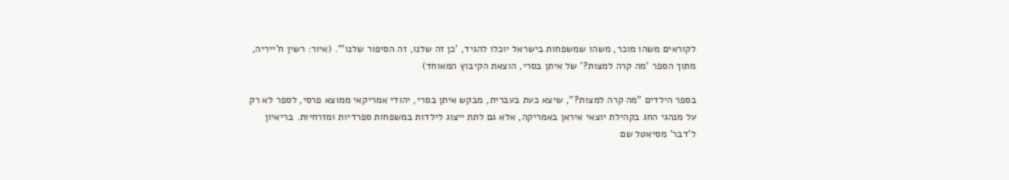לקוראים משהו מוכר, משהו שמשפחות בישראל יוכלו להגיד, 'כן זה שלנו, זה הסיפור שלנו'". (איור: רשין ח'ייריה, מתוך הספר 'מה קרה למצות?' של איתן בסרי, הוצאת הקיבוץ המאוחד)

בספר הילדים "מה קרה למצות?", שיצא כעת בעברית, מבקש איתן בסרי, יהודי אמריקאי ממוצא פרסי, לספר לא רק על מנהגי החג בקהילת יוצאי איראן באמריקה, אלא גם לתת ייצוג לילדות במשפחות ספרדיות ומזרחיות. בריאיון ל'דבר' מסיאטל שם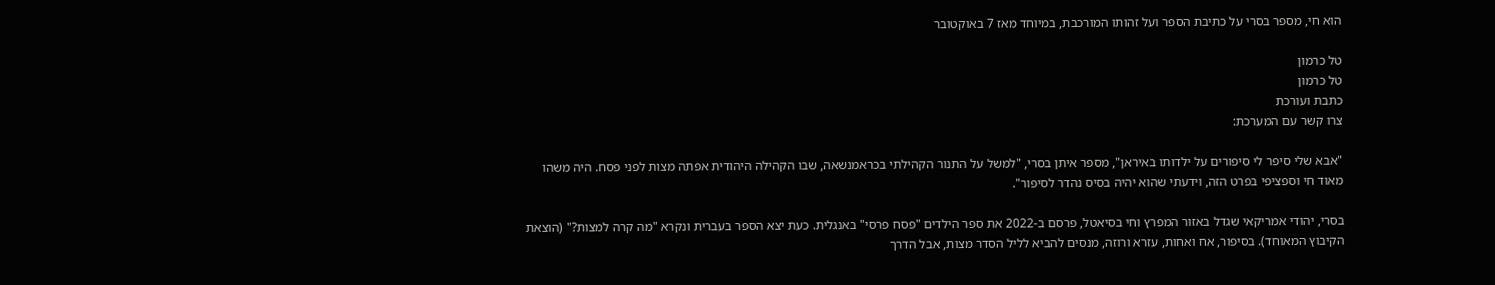הוא חי, מספר בסרי על כתיבת הספר ועל זהותו המורכבת, במיוחד מאז 7 באוקטובר

טל כרמון
טל כרמון
כתבת ועורכת
צרו קשר עם המערכת:

"אבא שלי סיפר לי סיפורים על ילדותו באיראן", מספר איתן בסרי, "למשל על התנור הקהילתי בכראמנשאה, שבו הקהילה היהודית אפתה מצות לפני פסח. היה משהו מאוד חי וספציפי בפרט הזה, וידעתי שהוא יהיה בסיס נהדר לסיפור".

בסרי, יהודי אמריקאי שגדל באזור המפרץ וחי בסיאטל, פרסם ב-2022 את ספר הילדים "פסח פרסי" באנגלית. כעת יצא הספר בעברית ונקרא "מה קרה למצות?" (הוצאת הקיבוץ המאוחד). בסיפור, אח ואחות, עזרא ורוזה, מנסים להביא לליל הסדר מצות, אבל הדרך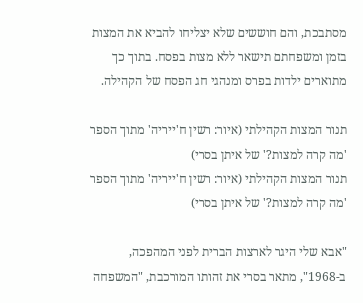מסתבכת, והם חוששים שלא יצליחו להביא את המצות בזמן ומשפחתם תישאר ללא מצות בפסח. בתוך כך מתוארים ילדות בפרס ומנהגי חג הפסח של הקהילה.

תנור המצות הקהילתי (איור: רשין ח'ייריה' מתוך הספר 'מה קרה למצות?' של איתן בסרי)
תנור המצות הקהילתי (איור: רשין ח'ייריה' מתוך הספר 'מה קרה למצות?' של איתן בסרי)

"אבא שלי היגר לארצות הברית לפני המהפכה, ב-1968", מתאר בסרי את זהותו המורכבת, "המשפחה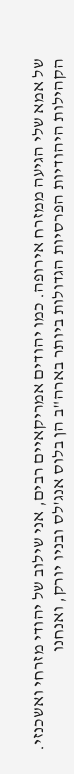של אמא שלי הגיעה ממזרח אירופה. כמו יהודים אמריקאיים רבים, אני שילוב של יהודי מזרחי ואשכנזי. הקהילות היהודיות הפרסיות הגדולות ביותר בארה"ב הן בלוס אנג'לס ובניו יורק, ואנחנו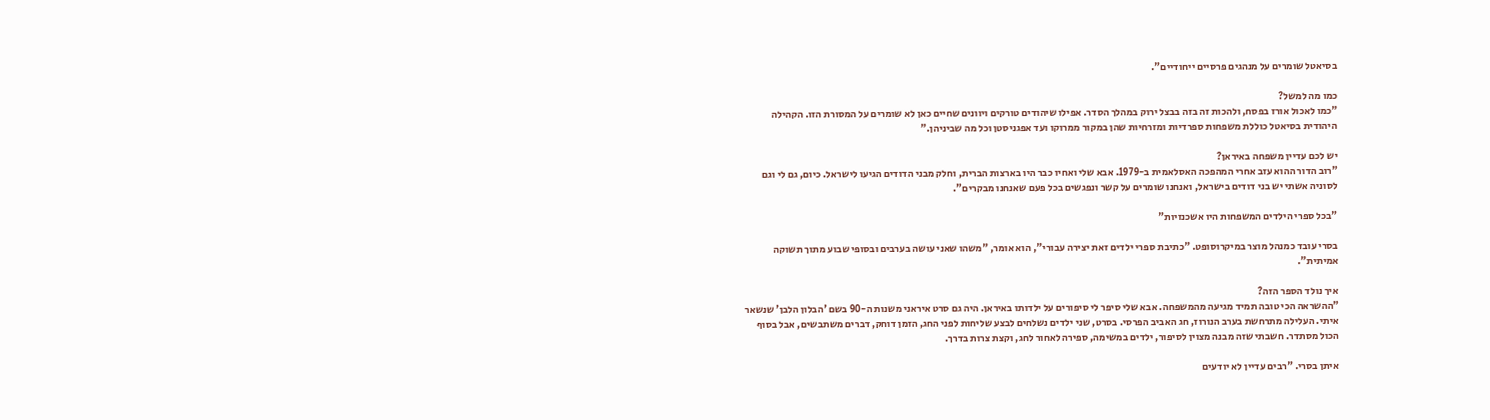בסיאטל שומרים על מנהגים פרסיים ייחודיים".

כמו מה למשל?
"כמו לאכול אורז בפסח, ולהכות זה בזה בבצל ירוק במהלך הסדר. אפילו שיהודים טורקים ויוונים שחיים כאן לא שומרים על המסורת הזו. הקהילה היהודית בסיאטל כוללת משפחות ספרדיות ומזרחיות שהן במקור ממרוקו ועד אפגניסטן וכל מה שביניהן."

יש לכם עדיין משפחה באיראן?
"רוב הדור ההוא עזב אחרי המהפכה האסלאמית ב-1979. אבא שלי ואחיו כבר היו בארצות הברית, וחלק מבני הדודים הגיעו לישראל. כיום, גם לי וגם לסוניה אשתי יש בני דודים בישראל, ואנחנו שומרים על קשר ונפגשים בכל פעם שאנחנו מבקרים".

"בכל ספרי הילדים המשפחות היו אשכנזיות"

בסרי עובד כמנהל מוצר במיקרוסופט. "כתיבת ספרי ילדים זאת יצירה עבורי", הוא אומר, "משהו שאני עושה בערבים ובסופי שבוע מתוך תשוקה אמיתית".

איך נולד הספר הזה?
"ההשראה הכי טובה תמיד מגיעה מהמשפחה. אבא שלי סיפר לי סיפורים על ילדותו באיראן. היה גם סרט איראני משנות ה-90 בשם 'הבלון הלבן' שנשאר איתי. העלילה מתרחשת בערב הנורוז, חג האביב הפרסי. בסרט, שני ילדים נשלחים לבצע שליחות לפני החג, הזמן דוחק, דברים משתבשים, אבל בסוף הכול מסתדר. חשבתי שזה מבנה מצוין לסיפור, ילדים במשימה, ספירה לאחור לחג, וקצת צרות בדרך.

איתן בסרי. "רבים עדיין לא יודעים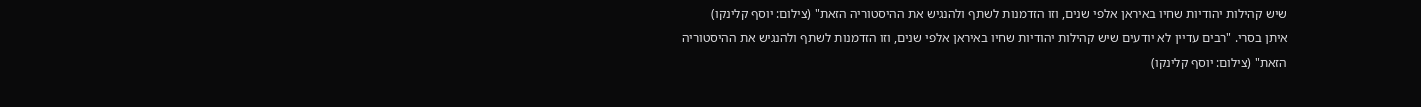שיש קהילות יהודיות שחיו באיראן אלפי שנים, וזו הזדמנות לשתף ולהנגיש את ההיסטוריה הזאת" (צילום: יוסף קלינקו)
איתן בסרי. "רבים עדיין לא יודעים שיש קהילות יהודיות שחיו באיראן אלפי שנים, וזו הזדמנות לשתף ולהנגיש את ההיסטוריה הזאת" (צילום: יוסף קלינקו)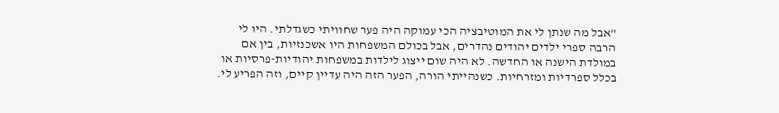"אבל מה שנתן לי את המוטיבציה הכי עמוקה היה פער שחוויתי כשגדלתי. היו לי הרבה ספרי ילדים יהודים נהדרים, אבל בכולם המשפחות היו אשכנזיות, בין אם במולדת הישנה או החדשה. לא היה שום ייצוג לילדות במשפחות יהודיות-פרסיות או בכלל ספרדיות ומזרחיות. כשנהייתי הורה, הפער הזה היה עדיין קיים, וזה הפריע לי.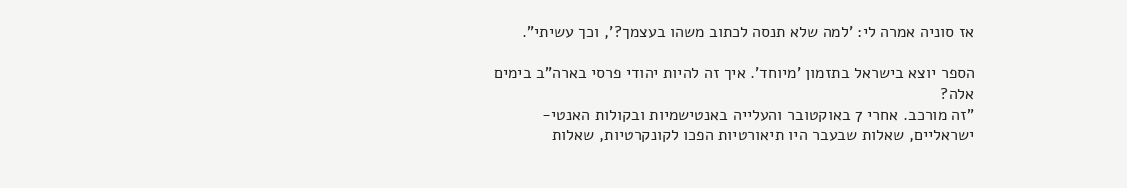אז סוניה אמרה לי: 'למה שלא תנסה לכתוב משהו בעצמך?', וכך עשיתי".

הספר יוצא בישראל בתזמון 'מיוחד'. איך זה להיות יהודי פרסי בארה"ב בימים אלה?
"זה מורכב. אחרי 7 באוקטובר והעלייה באנטישמיות ובקולות האנטי-ישראליים, שאלות שבעבר היו תיאורטיות הפכו לקונקרטיות, שאלות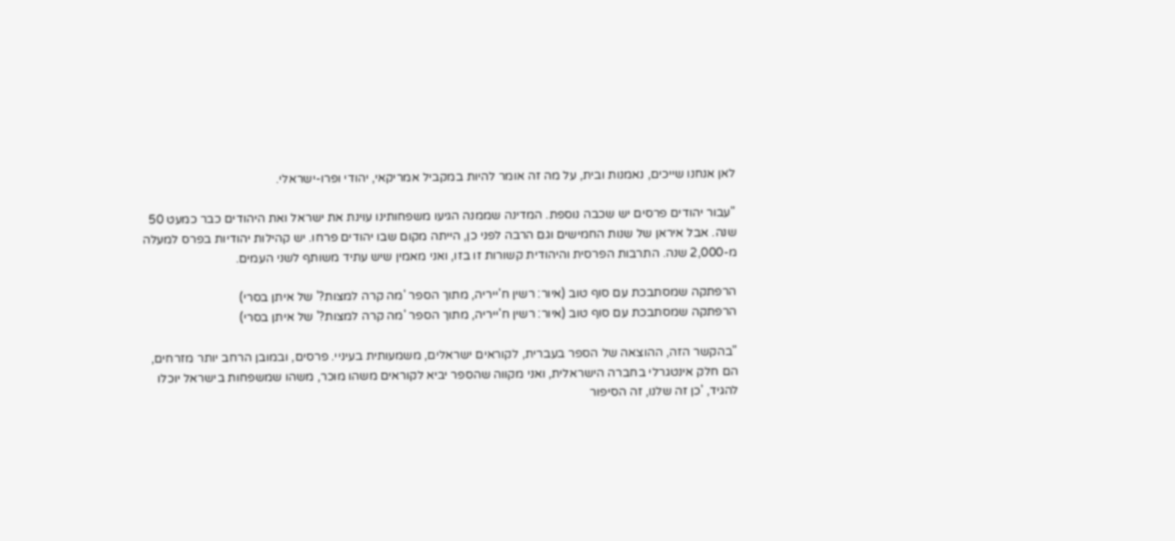לאן אנחנו שייכים, נאמנות ובית, על מה זה אומר להיות במקביל אמריקאי, יהודי ופרו-ישראלי.

"עבור יהודים פרסים יש שכבה נוספת. המדינה שממנה הגיעו משפחותינו עוינת את ישראל ואת היהודים כבר כמעט 50 שנה. אבל איראן של שנות החמישים וגם הרבה לפני כן, הייתה מקום שבו יהודים פרחו. יש קהילות יהודיות בפרס למעלה מ-2,000 שנה. התרבות הפרסית והיהודית קשורות זו בזו, ואני מאמין שיש עתיד משותף לשני העמים.

הרפתקה שמסתבכת עם סוף טוב (איור: רשין ח'ייריה, מתוך הספר 'מה קרה למצות?' של איתן בסרי)
הרפתקה שמסתבכת עם סוף טוב (איור: רשין ח'ייריה, מתוך הספר 'מה קרה למצות?' של איתן בסרי)

"בהקשר הזה, ההוצאה של הספר בעברית, לקוראים ישראלים, משמעותית בעיניי. פרסים, ובמובן הרחב יותר מזרחים, הם חלק אינטגרלי בחברה הישראלית, ואני מקווה שהספר יביא לקוראים משהו מוכר, משהו שמשפחות בישראל יוכלו להגיד, 'כן זה שלנו, זה הסיפור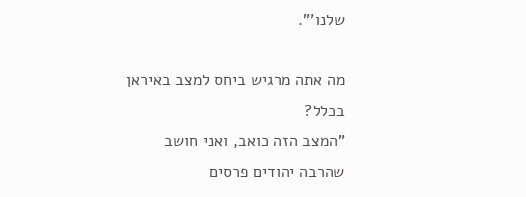שלנו'".

מה אתה מרגיש ביחס למצב באיראן בכלל?
"המצב הזה כואב, ואני חושב שהרבה יהודים פרסים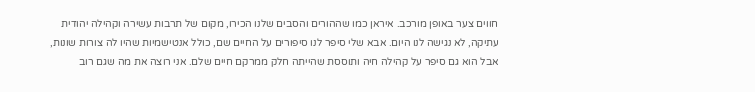חווים צער באופן מורכב. איראן כמו שההורים והסבים שלנו הכירו, מקום של תרבות עשירה וקהילה יהודית עתיקה, לא נגישה לנו היום. אבא שלי סיפר לנו סיפורים על החיים שם, כולל אנטישמיות שהיו לה צורות שונות, אבל הוא גם סיפר על קהילה חיה ותוססת שהייתה חלק ממרקם חיים שלם. אני רוצה את מה שגם רוב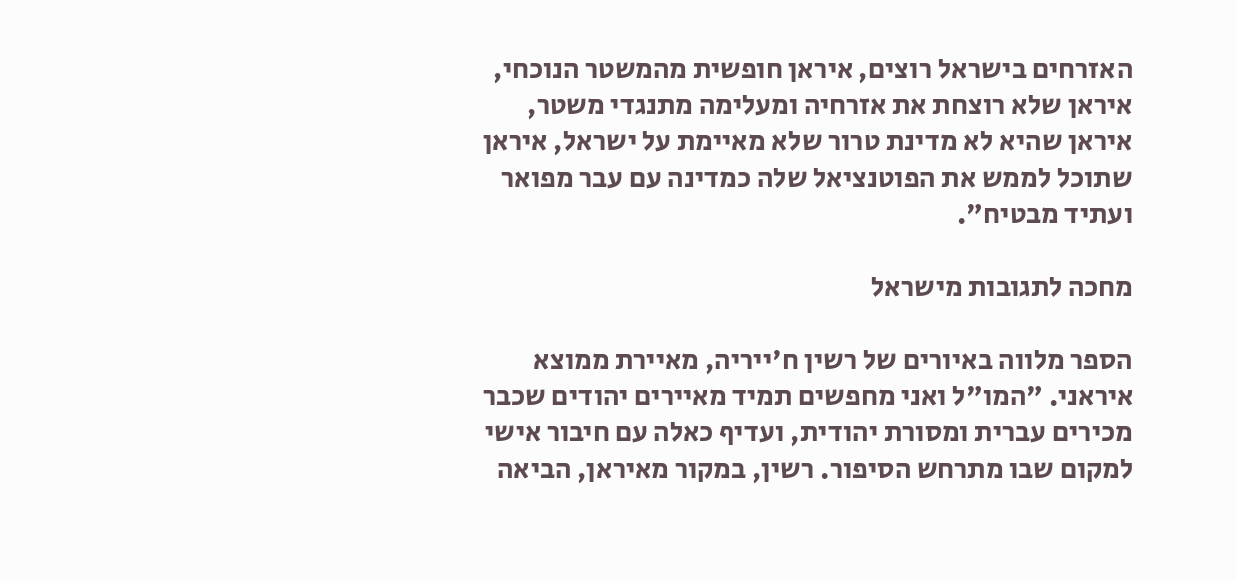האזרחים בישראל רוצים, איראן חופשית מהמשטר הנוכחי, איראן שלא רוצחת את אזרחיה ומעלימה מתנגדי משטר, איראן שהיא לא מדינת טרור שלא מאיימת על ישראל, איראן שתוכל לממש את הפוטנציאל שלה כמדינה עם עבר מפואר ועתיד מבטיח".

מחכה לתגובות מישראל

הספר מלווה באיורים של רשין ח'ייריה, מאיירת ממוצא איראני. "המו"ל ואני מחפשים תמיד מאיירים יהודים שכבר מכירים עברית ומסורת יהודית, ועדיף כאלה עם חיבור אישי למקום שבו מתרחש הסיפור. רשין, במקור מאיראן, הביאה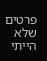פרטים שלא הייתי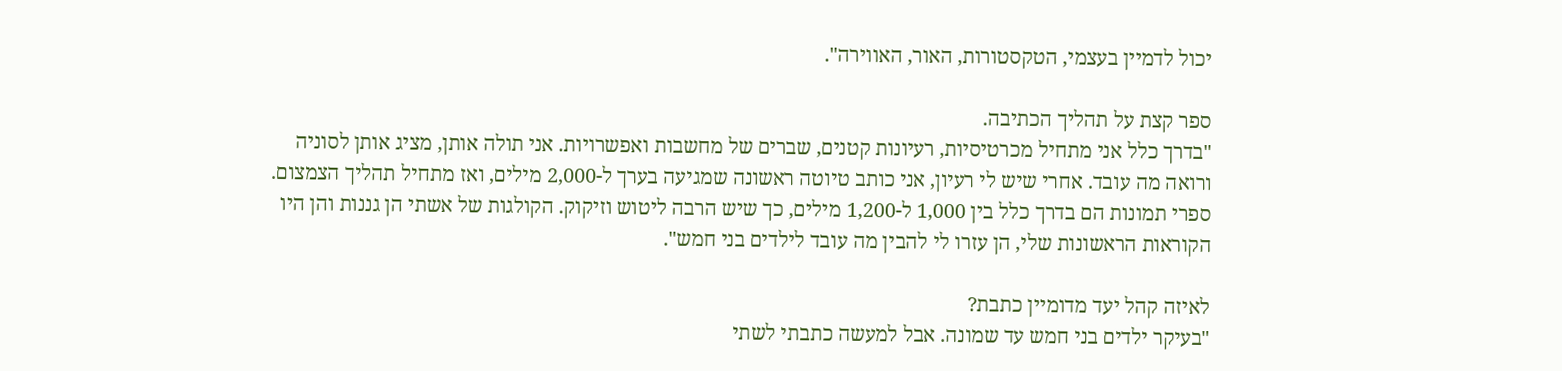יכול לדמיין בעצמי, הטקסטורות, האור, האווירה".

ספר קצת על תהליך הכתיבה.
"בדרך כלל אני מתחיל מכרטיסיות, רעיונות קטנים, שברים של מחשבות ואפשרויות. אני תולה אותן, מציג אותן לסוניה ורואה מה עובד. אחרי שיש לי רעיון, אני כותב טיוטה ראשונה שמגיעה בערך ל-2,000 מילים, ואז מתחיל תהליך הצמצום. ספרי תמונות הם בדרך כלל בין 1,000 ל-1,200 מילים, כך שיש הרבה ליטוש וזיקוק. הקולגות של אשתי הן גננות והן היו הקוראות הראשונות שלי, הן עזרו לי להבין מה עובד לילדים בני חמש".

לאיזה קהל יעד מדומיין כתבת?
"בעיקר ילדים בני חמש עד שמונה. אבל למעשה כתבתי לשתי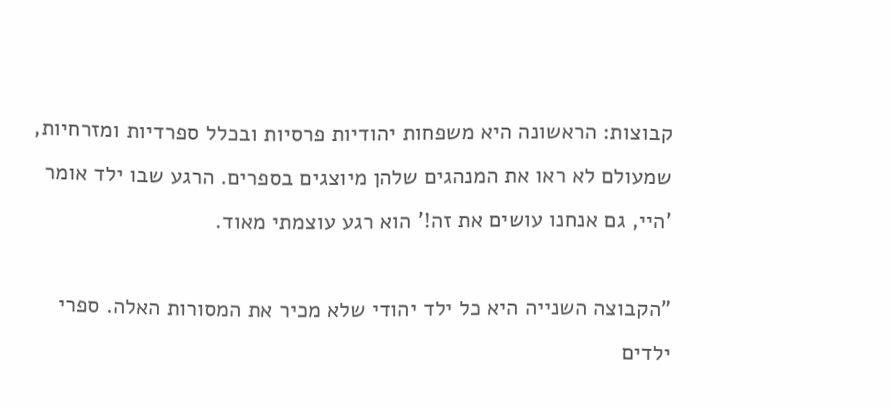קבוצות: הראשונה היא משפחות יהודיות פרסיות ובכלל ספרדיות ומזרחיות, שמעולם לא ראו את המנהגים שלהן מיוצגים בספרים. הרגע שבו ילד אומר 'היי, גם אנחנו עושים את זה!' הוא רגע עוצמתי מאוד.

"הקבוצה השנייה היא כל ילד יהודי שלא מכיר את המסורות האלה. ספרי ילדים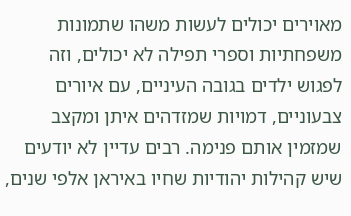מאוירים יכולים לעשות משהו שתמונות משפחתיות וספרי תפילה לא יכולים, וזה לפגוש ילדים בגובה העיניים, עם איורים צבעוניים, דמויות שמזדהים איתן ומקצב שמזמין אותם פנימה. רבים עדיין לא יודעים שיש קהילות יהודיות שחיו באיראן אלפי שנים,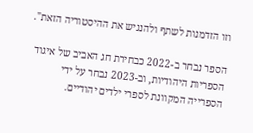וזו הזדמנות לשתף ולהנגיש את ההיסטוריה הזאת".

הספר נבחר ב-2022 כבחירת חג האביב של איגוד הספריות היהודיות, וב-2023 נבחר על ידי הספרייה המקוונת לספרי ילדים יהודיים.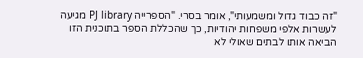"זה כבוד גדול ומשמעותי", אומר בסרי. "הספרייה PJ library מגיעה לעשרות אלפי משפחות יהודיות, כך שהכללת הספר בתוכנית הזו הביאה אותו לבתים שאולי לא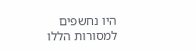היו נחשפים למסורות הללו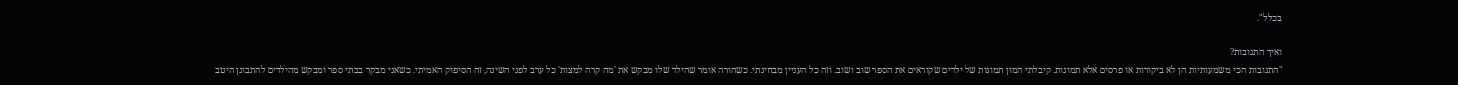בכלל".

ואיך התגובות?
"התגובות הכי משמעותיות הן לא ביקורות או פרסים אלא תמונות. קיבלתי המון תמונות של ילדים שקוראים את הספר שוב ושוב. וזה כל העניין מבחינתי. כשהורה אומר שהילד שלו מבקש את 'מה קרה למצות' כל ערב לפני השינה, זה הסיפוק האמיתי. כשאני מבקר בבתי ספר ומבקש מהילדים להתבונן היטב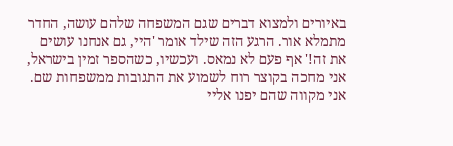באיורים ולמצוא דברים שגם המשפחה שלהם עושה, החדר מתמלא אור. הרגע הזה שילד אומר 'היי, גם אנחנו עושים את זה!' אף פעם לא נמאס. ועכשיו, כשהספר זמין בישראל, אני מחכה בקוצר רוח לשמוע את התגובות ממשפחות שם. אני מקווה שהם יפנו אליי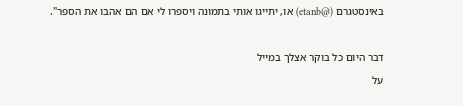באינסטגרם (@etanb) או, יתייגו אותי בתמונה ויספרו לי אם הם אהבו את הספר".

דבר היום כל בוקר אצלך במייל
על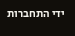ידי התחברות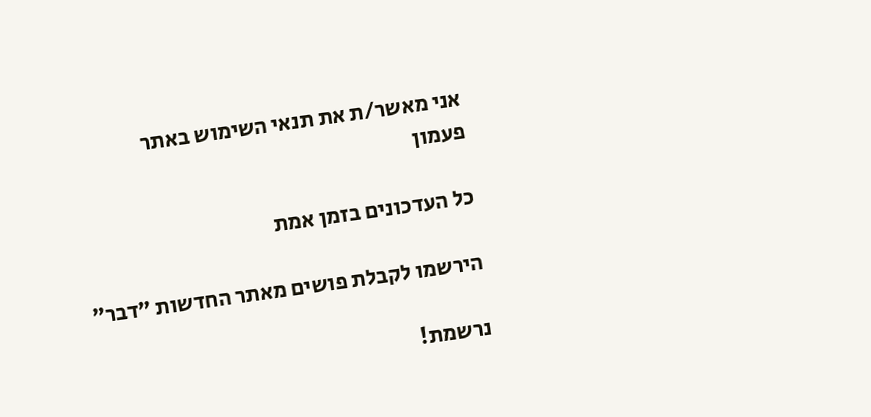אני מאשר/ת את תנאי השימוש באתר
פעמון

כל העדכונים בזמן אמת

הירשמו לקבלת פושים מאתר החדשות ״דבר״

נרשמת!